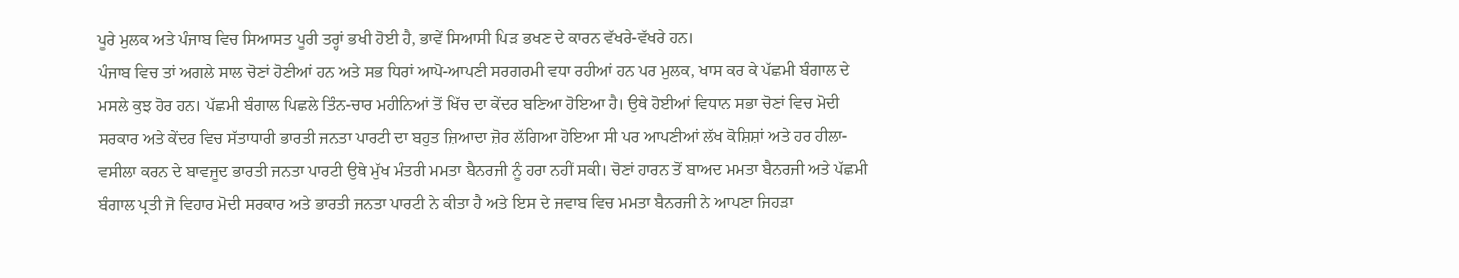ਪੂਰੇ ਮੁਲਕ ਅਤੇ ਪੰਜਾਬ ਵਿਚ ਸਿਆਸਤ ਪੂਰੀ ਤਰ੍ਹਾਂ ਭਖੀ ਹੋਈ ਹੈ, ਭਾਵੇਂ ਸਿਆਸੀ ਪਿੜ ਭਖਣ ਦੇ ਕਾਰਨ ਵੱਖਰੇ-ਵੱਖਰੇ ਹਨ।
ਪੰਜਾਬ ਵਿਚ ਤਾਂ ਅਗਲੇ ਸਾਲ ਚੋਣਾਂ ਹੋਣੀਆਂ ਹਨ ਅਤੇ ਸਭ ਧਿਰਾਂ ਆਪੋ-ਆਪਣੀ ਸਰਗਰਮੀ ਵਧਾ ਰਹੀਆਂ ਹਨ ਪਰ ਮੁਲਕ, ਖਾਸ ਕਰ ਕੇ ਪੱਛਮੀ ਬੰਗਾਲ ਦੇ ਮਸਲੇ ਕੁਝ ਹੋਰ ਹਨ। ਪੱਛਮੀ ਬੰਗਾਲ ਪਿਛਲੇ ਤਿੰਨ-ਚਾਰ ਮਹੀਨਿਆਂ ਤੋਂ ਖਿੱਚ ਦਾ ਕੇਂਦਰ ਬਣਿਆ ਹੋਇਆ ਹੈ। ਉਥੇ ਹੋਈਆਂ ਵਿਧਾਨ ਸਭਾ ਚੋਣਾਂ ਵਿਚ ਮੋਦੀ ਸਰਕਾਰ ਅਤੇ ਕੇਂਦਰ ਵਿਚ ਸੱਤਾਧਾਰੀ ਭਾਰਤੀ ਜਨਤਾ ਪਾਰਟੀ ਦਾ ਬਹੁਤ ਜ਼ਿਆਦਾ ਜ਼ੋਰ ਲੱਗਿਆ ਹੋਇਆ ਸੀ ਪਰ ਆਪਣੀਆਂ ਲੱਖ ਕੋਸ਼ਿਸ਼ਾਂ ਅਤੇ ਹਰ ਹੀਲਾ-ਵਸੀਲਾ ਕਰਨ ਦੇ ਬਾਵਜੂਦ ਭਾਰਤੀ ਜਨਤਾ ਪਾਰਟੀ ਉਥੇ ਮੁੱਖ ਮੰਤਰੀ ਮਮਤਾ ਬੈਨਰਜੀ ਨੂੰ ਹਰਾ ਨਹੀਂ ਸਕੀ। ਚੋਣਾਂ ਹਾਰਨ ਤੋਂ ਬਾਅਦ ਮਮਤਾ ਬੈਨਰਜੀ ਅਤੇ ਪੱਛਮੀ ਬੰਗਾਲ ਪ੍ਰਤੀ ਜੋ ਵਿਹਾਰ ਮੋਦੀ ਸਰਕਾਰ ਅਤੇ ਭਾਰਤੀ ਜਨਤਾ ਪਾਰਟੀ ਨੇ ਕੀਤਾ ਹੈ ਅਤੇ ਇਸ ਦੇ ਜਵਾਬ ਵਿਚ ਮਮਤਾ ਬੈਨਰਜੀ ਨੇ ਆਪਣਾ ਜਿਹੜਾ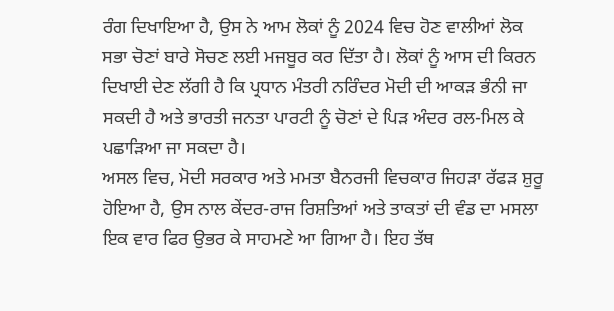ਰੰਗ ਦਿਖਾਇਆ ਹੈ, ਉਸ ਨੇ ਆਮ ਲੋਕਾਂ ਨੂੰ 2024 ਵਿਚ ਹੋਣ ਵਾਲੀਆਂ ਲੋਕ ਸਭਾ ਚੋਣਾਂ ਬਾਰੇ ਸੋਚਣ ਲਈ ਮਜਬੂਰ ਕਰ ਦਿੱਤਾ ਹੈ। ਲੋਕਾਂ ਨੂੰ ਆਸ ਦੀ ਕਿਰਨ ਦਿਖਾਈ ਦੇਣ ਲੱਗੀ ਹੈ ਕਿ ਪ੍ਰਧਾਨ ਮੰਤਰੀ ਨਰਿੰਦਰ ਮੋਦੀ ਦੀ ਆਕੜ ਭੰਨੀ ਜਾ ਸਕਦੀ ਹੈ ਅਤੇ ਭਾਰਤੀ ਜਨਤਾ ਪਾਰਟੀ ਨੂੰ ਚੋਣਾਂ ਦੇ ਪਿੜ ਅੰਦਰ ਰਲ-ਮਿਲ ਕੇ ਪਛਾੜਿਆ ਜਾ ਸਕਦਾ ਹੈ।
ਅਸਲ ਵਿਚ, ਮੋਦੀ ਸਰਕਾਰ ਅਤੇ ਮਮਤਾ ਬੈਨਰਜੀ ਵਿਚਕਾਰ ਜਿਹੜਾ ਰੱਫੜ ਸ਼ੁਰੂ ਹੋਇਆ ਹੈ, ਉਸ ਨਾਲ ਕੇਂਦਰ-ਰਾਜ ਰਿਸ਼ਤਿਆਂ ਅਤੇ ਤਾਕਤਾਂ ਦੀ ਵੰਡ ਦਾ ਮਸਲਾ ਇਕ ਵਾਰ ਫਿਰ ਉਭਰ ਕੇ ਸਾਹਮਣੇ ਆ ਗਿਆ ਹੈ। ਇਹ ਤੱਥ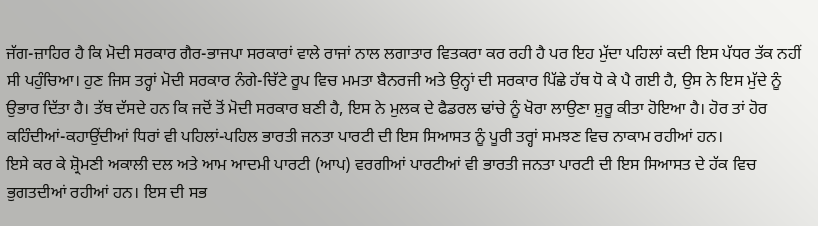ਜੱਗ-ਜ਼ਾਹਿਰ ਹੈ ਕਿ ਮੋਦੀ ਸਰਕਾਰ ਗੈਰ-ਭਾਜਪਾ ਸਰਕਾਰਾਂ ਵਾਲੇ ਰਾਜਾਂ ਨਾਲ ਲਗਾਤਾਰ ਵਿਤਕਰਾ ਕਰ ਰਹੀ ਹੈ ਪਰ ਇਹ ਮੁੱਦਾ ਪਹਿਲਾਂ ਕਦੀ ਇਸ ਪੱਧਰ ਤੱਕ ਨਹੀਂ ਸੀ ਪਹੁੰਚਿਆ। ਹੁਣ ਜਿਸ ਤਰ੍ਹਾਂ ਮੋਦੀ ਸਰਕਾਰ ਨੰਗੇ-ਚਿੱਟੇ ਰੂਪ ਵਿਚ ਮਮਤਾ ਬੈਨਰਜੀ ਅਤੇ ਉਨ੍ਹਾਂ ਦੀ ਸਰਕਾਰ ਪਿੱਛੇ ਹੱਥ ਧੋ ਕੇ ਪੈ ਗਈ ਹੈ, ਉਸ ਨੇ ਇਸ ਮੁੱਦੇ ਨੂੰ ਉਭਾਰ ਦਿੱਤਾ ਹੈ। ਤੱਥ ਦੱਸਦੇ ਹਨ ਕਿ ਜਦੋਂ ਤੋਂ ਮੋਦੀ ਸਰਕਾਰ ਬਣੀ ਹੈ, ਇਸ ਨੇ ਮੁਲਕ ਦੇ ਫੈਡਰਲ ਢਾਂਚੇ ਨੂੰ ਖੋਰਾ ਲਾਉਣਾ ਸ਼ੁਰੂ ਕੀਤਾ ਹੋਇਆ ਹੈ। ਹੋਰ ਤਾਂ ਹੋਰ ਕਹਿੰਦੀਆਂ-ਕਹਾਉਂਦੀਆਂ ਧਿਰਾਂ ਵੀ ਪਹਿਲਾਂ-ਪਹਿਲ ਭਾਰਤੀ ਜਨਤਾ ਪਾਰਟੀ ਦੀ ਇਸ ਸਿਆਸਤ ਨੂੰ ਪੂਰੀ ਤਰ੍ਹਾਂ ਸਮਝਣ ਵਿਚ ਨਾਕਾਮ ਰਹੀਆਂ ਹਨ।
ਇਸੇ ਕਰ ਕੇ ਸ਼੍ਰੋਮਣੀ ਅਕਾਲੀ ਦਲ ਅਤੇ ਆਮ ਆਦਮੀ ਪਾਰਟੀ (ਆਪ) ਵਰਗੀਆਂ ਪਾਰਟੀਆਂ ਵੀ ਭਾਰਤੀ ਜਨਤਾ ਪਾਰਟੀ ਦੀ ਇਸ ਸਿਆਸਤ ਦੇ ਹੱਕ ਵਿਚ ਭੁਗਤਦੀਆਂ ਰਹੀਆਂ ਹਨ। ਇਸ ਦੀ ਸਭ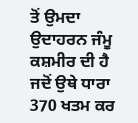ਤੋਂ ਉਮਦਾ ਉਦਾਹਰਨ ਜੰਮੂ ਕਸ਼ਮੀਰ ਦੀ ਹੈ ਜਦੋਂ ਉਥੇ ਧਾਰਾ 370 ਖਤਮ ਕਰ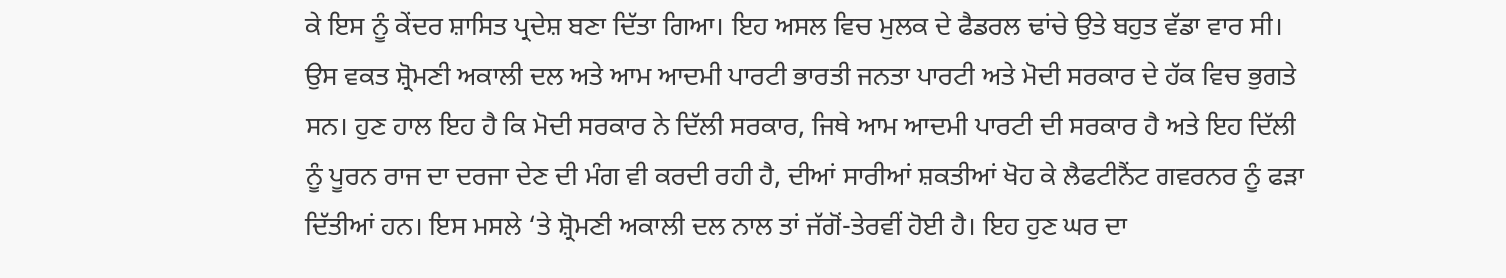ਕੇ ਇਸ ਨੂੰ ਕੇਂਦਰ ਸ਼ਾਸਿਤ ਪ੍ਰਦੇਸ਼ ਬਣਾ ਦਿੱਤਾ ਗਿਆ। ਇਹ ਅਸਲ ਵਿਚ ਮੁਲਕ ਦੇ ਫੈਡਰਲ ਢਾਂਚੇ ਉਤੇ ਬਹੁਤ ਵੱਡਾ ਵਾਰ ਸੀ। ਉਸ ਵਕਤ ਸ਼੍ਰੋਮਣੀ ਅਕਾਲੀ ਦਲ ਅਤੇ ਆਮ ਆਦਮੀ ਪਾਰਟੀ ਭਾਰਤੀ ਜਨਤਾ ਪਾਰਟੀ ਅਤੇ ਮੋਦੀ ਸਰਕਾਰ ਦੇ ਹੱਕ ਵਿਚ ਭੁਗਤੇ ਸਨ। ਹੁਣ ਹਾਲ ਇਹ ਹੈ ਕਿ ਮੋਦੀ ਸਰਕਾਰ ਨੇ ਦਿੱਲੀ ਸਰਕਾਰ, ਜਿਥੇ ਆਮ ਆਦਮੀ ਪਾਰਟੀ ਦੀ ਸਰਕਾਰ ਹੈ ਅਤੇ ਇਹ ਦਿੱਲੀ ਨੂੰ ਪੂਰਨ ਰਾਜ ਦਾ ਦਰਜਾ ਦੇਣ ਦੀ ਮੰਗ ਵੀ ਕਰਦੀ ਰਹੀ ਹੈ, ਦੀਆਂ ਸਾਰੀਆਂ ਸ਼ਕਤੀਆਂ ਖੋਹ ਕੇ ਲੈਫਟੀਨੈਂਟ ਗਵਰਨਰ ਨੂੰ ਫੜਾ ਦਿੱਤੀਆਂ ਹਨ। ਇਸ ਮਸਲੇ ‘ਤੇ ਸ਼੍ਰੋਮਣੀ ਅਕਾਲੀ ਦਲ ਨਾਲ ਤਾਂ ਜੱਗੋਂ-ਤੇਰਵੀਂ ਹੋਈ ਹੈ। ਇਹ ਹੁਣ ਘਰ ਦਾ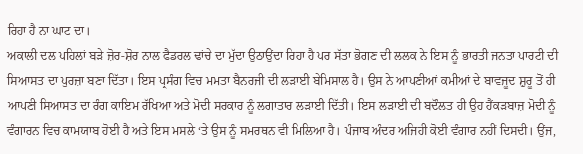ਰਿਹਾ ਹੈ ਨਾ ਘਾਟ ਦਾ।
ਅਕਾਲੀ ਦਲ ਪਹਿਲਾਂ ਬੜੇ ਜ਼ੋਰ-ਸ਼ੋਰ ਨਾਲ ਫੈਡਰਲ ਢਾਂਚੇ ਦਾ ਮੁੱਦਾ ਉਠਾਉਂਦਾ ਰਿਹਾ ਹੈ ਪਰ ਸੱਤਾ ਭੋਗਣ ਦੀ ਲਲਕ ਨੇ ਇਸ ਨੂੰ ਭਾਰਤੀ ਜਨਤਾ ਪਾਰਟੀ ਦੀ ਸਿਆਸਤ ਦਾ ਪੁਰਜ਼ਾ ਬਣਾ ਦਿੱਤਾ। ਇਸ ਪ੍ਰਸੰਗ ਵਿਚ ਮਮਤਾ ਬੈਨਰਜੀ ਦੀ ਲੜਾਈ ਬੇਮਿਸਾਲ ਹੈ। ਉਸ ਨੇ ਆਪਣੀਆਂ ਕਮੀਆਂ ਦੇ ਬਾਵਜੂਦ ਸ਼ੁਰੂ ਤੋਂ ਹੀ ਆਪਣੀ ਸਿਆਸਤ ਦਾ ਰੰਗ ਕਾਇਮ ਰੱਖਿਆ ਅਤੇ ਮੋਦੀ ਸਰਕਾਰ ਨੂੰ ਲਗਾਤਾਰ ਲੜਾਈ ਦਿੱਤੀ। ਇਸ ਲੜਾਈ ਦੀ ਬਦੌਲਤ ਹੀ ਉਹ ਹੈਂਕੜਬਾਜ਼ ਮੋਦੀ ਨੂੰ ਵੰਗਾਰਨ ਵਿਚ ਕਾਮਯਾਬ ਹੋਈ ਹੈ ਅਤੇ ਇਸ ਮਸਲੇ ‘ਤੇ ਉਸ ਨੂੰ ਸਮਰਥਨ ਵੀ ਮਿਲਿਆ ਹੈ। ਪੰਜਾਬ ਅੰਦਰ ਅਜਿਹੀ ਕੋਈ ਵੰਗਾਰ ਨਹੀਂ ਦਿਸਦੀ। ਉਂਜ,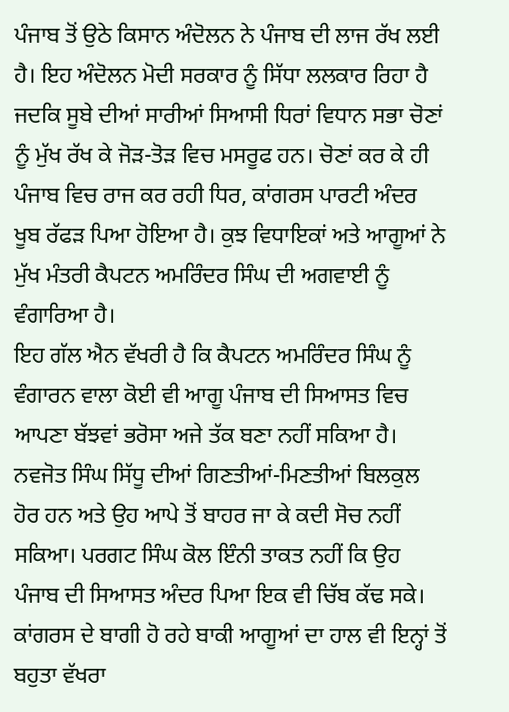ਪੰਜਾਬ ਤੋਂ ਉਠੇ ਕਿਸਾਨ ਅੰਦੋਲਨ ਨੇ ਪੰਜਾਬ ਦੀ ਲਾਜ ਰੱਖ ਲਈ ਹੈ। ਇਹ ਅੰਦੋਲਨ ਮੋਦੀ ਸਰਕਾਰ ਨੂੰ ਸਿੱਧਾ ਲਲਕਾਰ ਰਿਹਾ ਹੈ ਜਦਕਿ ਸੂਬੇ ਦੀਆਂ ਸਾਰੀਆਂ ਸਿਆਸੀ ਧਿਰਾਂ ਵਿਧਾਨ ਸਭਾ ਚੋਣਾਂ ਨੂੰ ਮੁੱਖ ਰੱਖ ਕੇ ਜੋੜ-ਤੋੜ ਵਿਚ ਮਸਰੂਫ ਹਨ। ਚੋਣਾਂ ਕਰ ਕੇ ਹੀ ਪੰਜਾਬ ਵਿਚ ਰਾਜ ਕਰ ਰਹੀ ਧਿਰ, ਕਾਂਗਰਸ ਪਾਰਟੀ ਅੰਦਰ ਖੂਬ ਰੱਫੜ ਪਿਆ ਹੋਇਆ ਹੈ। ਕੁਝ ਵਿਧਾਇਕਾਂ ਅਤੇ ਆਗੂਆਂ ਨੇ ਮੁੱਖ ਮੰਤਰੀ ਕੈਪਟਨ ਅਮਰਿੰਦਰ ਸਿੰਘ ਦੀ ਅਗਵਾਈ ਨੂੰ ਵੰਗਾਰਿਆ ਹੈ।
ਇਹ ਗੱਲ ਐਨ ਵੱਖਰੀ ਹੈ ਕਿ ਕੈਪਟਨ ਅਮਰਿੰਦਰ ਸਿੰਘ ਨੂੰ ਵੰਗਾਰਨ ਵਾਲਾ ਕੋਈ ਵੀ ਆਗੂ ਪੰਜਾਬ ਦੀ ਸਿਆਸਤ ਵਿਚ ਆਪਣਾ ਬੱਝਵਾਂ ਭਰੋਸਾ ਅਜੇ ਤੱਕ ਬਣਾ ਨਹੀਂ ਸਕਿਆ ਹੈ। ਨਵਜੋਤ ਸਿੰਘ ਸਿੱਧੂ ਦੀਆਂ ਗਿਣਤੀਆਂ-ਮਿਣਤੀਆਂ ਬਿਲਕੁਲ ਹੋਰ ਹਨ ਅਤੇ ਉਹ ਆਪੇ ਤੋਂ ਬਾਹਰ ਜਾ ਕੇ ਕਦੀ ਸੋਚ ਨਹੀਂ ਸਕਿਆ। ਪਰਗਟ ਸਿੰਘ ਕੋਲ ਇੰਨੀ ਤਾਕਤ ਨਹੀਂ ਕਿ ਉਹ ਪੰਜਾਬ ਦੀ ਸਿਆਸਤ ਅੰਦਰ ਪਿਆ ਇਕ ਵੀ ਚਿੱਬ ਕੱਢ ਸਕੇ। ਕਾਂਗਰਸ ਦੇ ਬਾਗੀ ਹੋ ਰਹੇ ਬਾਕੀ ਆਗੂਆਂ ਦਾ ਹਾਲ ਵੀ ਇਨ੍ਹਾਂ ਤੋਂ ਬਹੁਤਾ ਵੱਖਰਾ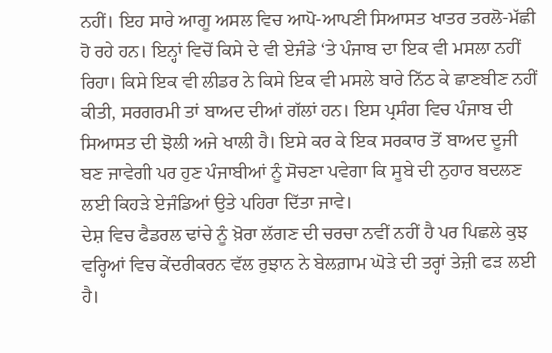ਨਹੀਂ। ਇਹ ਸਾਰੇ ਆਗੂ ਅਸਲ ਵਿਚ ਆਪੋ-ਆਪਣੀ ਸਿਆਸਤ ਖਾਤਰ ਤਰਲੋ-ਮੱਛੀ ਹੋ ਰਹੇ ਹਨ। ਇਨ੍ਹਾਂ ਵਿਚੋਂ ਕਿਸੇ ਦੇ ਵੀ ਏਜੰਡੇ ‘ਤੇ ਪੰਜਾਬ ਦਾ ਇਕ ਵੀ ਮਸਲਾ ਨਹੀਂ ਰਿਹਾ। ਕਿਸੇ ਇਕ ਵੀ ਲੀਡਰ ਨੇ ਕਿਸੇ ਇਕ ਵੀ ਮਸਲੇ ਬਾਰੇ ਨਿੱਠ ਕੇ ਛਾਣਬੀਣ ਨਹੀਂ ਕੀਤੀ, ਸਰਗਰਮੀ ਤਾਂ ਬਾਅਦ ਦੀਆਂ ਗੱਲਾਂ ਹਨ। ਇਸ ਪ੍ਰਸੰਗ ਵਿਚ ਪੰਜਾਬ ਦੀ ਸਿਆਸਤ ਦੀ ਝੋਲੀ ਅਜੇ ਖਾਲੀ ਹੈ। ਇਸੇ ਕਰ ਕੇ ਇਕ ਸਰਕਾਰ ਤੋਂ ਬਾਅਦ ਦੂਜੀ ਬਣ ਜਾਵੇਗੀ ਪਰ ਹੁਣ ਪੰਜਾਬੀਆਂ ਨੂੰ ਸੋਚਣਾ ਪਵੇਗਾ ਕਿ ਸੂਬੇ ਦੀ ਨੁਹਾਰ ਬਦਲਣ ਲਈ ਕਿਹੜੇ ਏਜੰਡਿਆਂ ਉਤੇ ਪਹਿਰਾ ਦਿੱਤਾ ਜਾਵੇ।
ਦੇਸ਼ ਵਿਚ ਫੈਡਰਲ ਢਾਂਚੇ ਨੂੰ ਖ਼ੋਰਾ ਲੱਗਣ ਦੀ ਚਰਚਾ ਨਵੀਂ ਨਹੀਂ ਹੈ ਪਰ ਪਿਛਲੇ ਕੁਝ ਵਰ੍ਹਿਆਂ ਵਿਚ ਕੇਂਦਰੀਕਰਨ ਵੱਲ ਰੁਝਾਨ ਨੇ ਬੇਲਗ਼ਾਮ ਘੋੜੇ ਦੀ ਤਰ੍ਹਾਂ ਤੇਜ਼ੀ ਫੜ ਲਈ ਹੈ।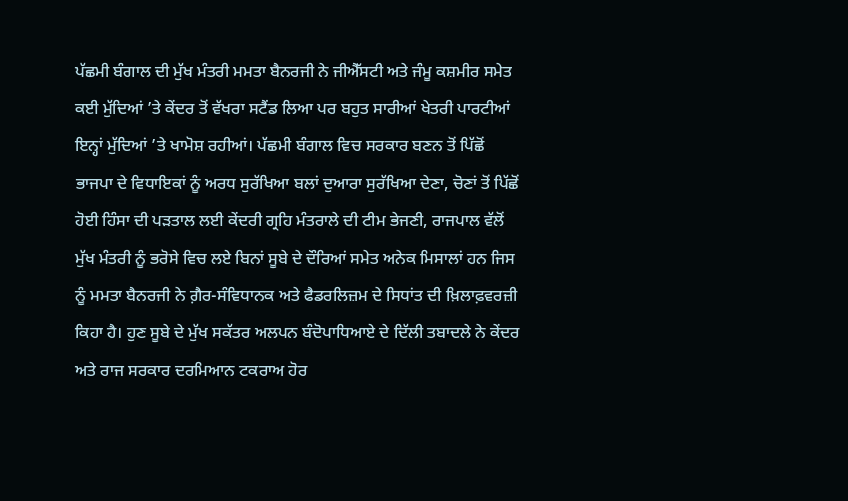ਪੱਛਮੀ ਬੰਗਾਲ ਦੀ ਮੁੱਖ ਮੰਤਰੀ ਮਮਤਾ ਬੈਨਰਜੀ ਨੇ ਜੀਐੱਸਟੀ ਅਤੇ ਜੰਮੂ ਕਸ਼ਮੀਰ ਸਮੇਤ ਕਈ ਮੁੱਦਿਆਂ ’ਤੇ ਕੇਂਦਰ ਤੋਂ ਵੱਖਰਾ ਸਟੈਂਡ ਲਿਆ ਪਰ ਬਹੁਤ ਸਾਰੀਆਂ ਖੇਤਰੀ ਪਾਰਟੀਆਂ ਇਨ੍ਹਾਂ ਮੁੱਦਿਆਂ ’ਤੇ ਖਾਮੋਸ਼ ਰਹੀਆਂ। ਪੱਛਮੀ ਬੰਗਾਲ ਵਿਚ ਸਰਕਾਰ ਬਣਨ ਤੋਂ ਪਿੱਛੋਂ ਭਾਜਪਾ ਦੇ ਵਿਧਾਇਕਾਂ ਨੂੰ ਅਰਧ ਸੁਰੱਖਿਆ ਬਲਾਂ ਦੁਆਰਾ ਸੁਰੱਖਿਆ ਦੇਣਾ, ਚੋਣਾਂ ਤੋਂ ਪਿੱਛੋਂ ਹੋਈ ਹਿੰਸਾ ਦੀ ਪੜਤਾਲ ਲਈ ਕੇਂਦਰੀ ਗ੍ਰਹਿ ਮੰਤਰਾਲੇ ਦੀ ਟੀਮ ਭੇਜਣੀ, ਰਾਜਪਾਲ ਵੱਲੋਂ ਮੁੱਖ ਮੰਤਰੀ ਨੂੰ ਭਰੋਸੇ ਵਿਚ ਲਏ ਬਿਨਾਂ ਸੂਬੇ ਦੇ ਦੌਰਿਆਂ ਸਮੇਤ ਅਨੇਕ ਮਿਸਾਲਾਂ ਹਨ ਜਿਸ ਨੂੰ ਮਮਤਾ ਬੈਨਰਜੀ ਨੇ ਗ਼ੈਰ-ਸੰਵਿਧਾਨਕ ਅਤੇ ਫੈਡਰਲਿਜ਼ਮ ਦੇ ਸਿਧਾਂਤ ਦੀ ਖ਼ਿਲਾਫ਼ਵਰਜ਼ੀ ਕਿਹਾ ਹੈ। ਹੁਣ ਸੂਬੇ ਦੇ ਮੁੱਖ ਸਕੱਤਰ ਅਲਪਨ ਬੰਦੋਪਾਧਿਆਏ ਦੇ ਦਿੱਲੀ ਤਬਾਦਲੇ ਨੇ ਕੇਂਦਰ ਅਤੇ ਰਾਜ ਸਰਕਾਰ ਦਰਮਿਆਨ ਟਕਰਾਅ ਹੋਰ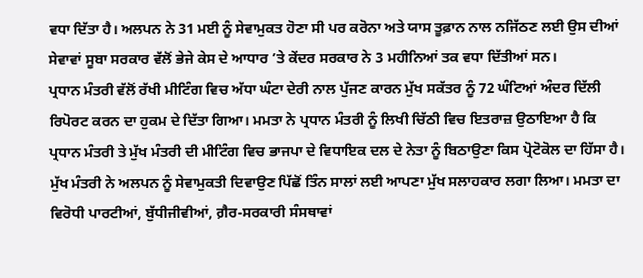ਵਧਾ ਦਿੱਤਾ ਹੈ। ਅਲਪਨ ਨੇ 31 ਮਈ ਨੂੰ ਸੇਵਾਮੁਕਤ ਹੋਣਾ ਸੀ ਪਰ ਕਰੋਨਾ ਅਤੇ ਯਾਸ ਤੂਫ਼ਾਨ ਨਾਲ ਨਜਿੱਠਣ ਲਈ ਉਸ ਦੀਆਂ ਸੇਵਾਵਾਂ ਸੂਬਾ ਸਰਕਾਰ ਵੱਲੋਂ ਭੇਜੇ ਕੇਸ ਦੇ ਆਧਾਰ ’ਤੇ ਕੇਂਦਰ ਸਰਕਾਰ ਨੇ 3 ਮਹੀਨਿਆਂ ਤਕ ਵਧਾ ਦਿੱਤੀਆਂ ਸਨ।
ਪ੍ਰਧਾਨ ਮੰਤਰੀ ਵੱਲੋਂ ਰੱਖੀ ਮੀਟਿੰਗ ਵਿਚ ਅੱਧਾ ਘੰਟਾ ਦੇਰੀ ਨਾਲ ਪੁੱਜਣ ਕਾਰਨ ਮੁੱਖ ਸਕੱਤਰ ਨੂੰ 72 ਘੰਟਿਆਂ ਅੰਦਰ ਦਿੱਲੀ ਰਿਪੋਰਟ ਕਰਨ ਦਾ ਹੁਕਮ ਦੇ ਦਿੱਤਾ ਗਿਆ। ਮਮਤਾ ਨੇ ਪ੍ਰਧਾਨ ਮੰਤਰੀ ਨੂੰ ਲਿਖੀ ਚਿੱਠੀ ਵਿਚ ਇਤਰਾਜ਼ ਉਠਾਇਆ ਹੈ ਕਿ ਪ੍ਰਧਾਨ ਮੰਤਰੀ ਤੇ ਮੁੱਖ ਮੰਤਰੀ ਦੀ ਮੀਟਿੰਗ ਵਿਚ ਭਾਜਪਾ ਦੇ ਵਿਧਾਇਕ ਦਲ ਦੇ ਨੇਤਾ ਨੂੰ ਬਿਠਾਉਣਾ ਕਿਸ ਪ੍ਰੋਟੋਕੋਲ ਦਾ ਹਿੱਸਾ ਹੈ। ਮੁੱਖ ਮੰਤਰੀ ਨੇ ਅਲਪਨ ਨੂੰ ਸੇਵਾਮੁਕਤੀ ਦਿਵਾਉਣ ਪਿੱਛੋਂ ਤਿੰਨ ਸਾਲਾਂ ਲਈ ਆਪਣਾ ਮੁੱਖ ਸਲਾਹਕਾਰ ਲਗਾ ਲਿਆ। ਮਮਤਾ ਦਾ ਵਿਰੋਧੀ ਪਾਰਟੀਆਂ, ਬੁੱਧੀਜੀਵੀਆਂ, ਗ਼ੈਰ-ਸਰਕਾਰੀ ਸੰਸਥਾਵਾਂ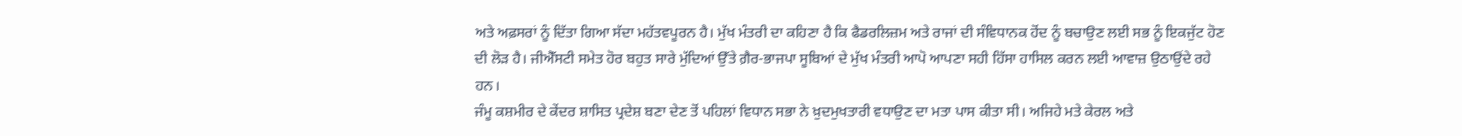ਅਤੇ ਅਫ਼ਸਰਾਂ ਨੂੰ ਦਿੱਤਾ ਗਿਆ ਸੱਦਾ ਮਹੱਤਵਪੂਰਨ ਹੈ। ਮੁੱਖ ਮੰਤਰੀ ਦਾ ਕਹਿਣਾ ਹੈ ਕਿ ਫੈਡਰਲਿਜ਼ਮ ਅਤੇ ਰਾਜਾਂ ਦੀ ਸੰਵਿਧਾਨਕ ਹੋਂਦ ਨੂੰ ਬਚਾਉਣ ਲਈ ਸਭ ਨੂੰ ਇਕਜੁੱਟ ਹੋਣ ਦੀ ਲੋੜ ਹੈ। ਜੀਐੱਸਟੀ ਸਮੇਤ ਹੋਰ ਬਹੁਤ ਸਾਰੇ ਮੁੱਦਿਆਂ ਉੱਤੇ ਗ਼ੈਰ-ਭਾਜਪਾ ਸੂਬਿਆਂ ਦੇ ਮੁੱਖ ਮੰਤਰੀ ਆਪੋ ਆਪਣਾ ਸਹੀ ਹਿੱਸਾ ਹਾਸਿਲ ਕਰਨ ਲਈ ਆਵਾਜ਼ ਉਠਾਉਂਦੇ ਰਹੇ ਹਨ।
ਜੰਮੂ ਕਸ਼ਮੀਰ ਦੇ ਕੇਂਦਰ ਸ਼ਾਸਿਤ ਪ੍ਰਦੇਸ਼ ਬਣਾ ਦੇਣ ਤੋਂ ਪਹਿਲਾਂ ਵਿਧਾਨ ਸਭਾ ਨੇ ਖ਼ੁਦਮੁਖਤਾਰੀ ਵਧਾਉਣ ਦਾ ਮਤਾ ਪਾਸ ਕੀਤਾ ਸੀ। ਅਜਿਹੇ ਮਤੇ ਕੇਰਲ ਅਤੇ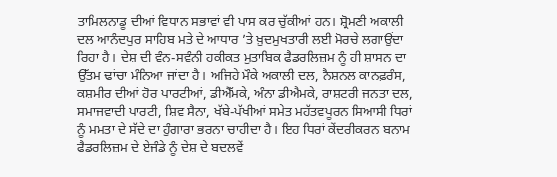ਤਾਮਿਲਨਾਡੂ ਦੀਆਂ ਵਿਧਾਨ ਸਭਾਵਾਂ ਵੀ ਪਾਸ ਕਰ ਚੁੱਕੀਆਂ ਹਨ। ਸ਼੍ਰੋਮਣੀ ਅਕਾਲੀ ਦਲ ਆਨੰਦਪੁਰ ਸਾਹਿਬ ਮਤੇ ਦੇ ਆਧਾਰ ’ਤੇ ਖ਼ੁਦਮੁਖਤਾਰੀ ਲਈ ਮੋਰਚੇ ਲਗਾਉਂਦਾ ਰਿਹਾ ਹੈ। ਦੇਸ਼ ਦੀ ਵੰਨ-ਸਵੰਨੀ ਹਕੀਕਤ ਮੁਤਾਬਿਕ ਫੈਡਰਲਿਜ਼ਮ ਨੂੰ ਹੀ ਸ਼ਾਸਨ ਦਾ ਉੱਤਮ ਢਾਂਚਾ ਮੰਨਿਆ ਜਾਂਦਾ ਹੈ। ਅਜਿਹੇ ਮੌਕੇ ਅਕਾਲੀ ਦਲ, ਨੈਸ਼ਨਲ ਕਾਨਫ਼ਰੰਸ, ਕਸ਼ਮੀਰ ਦੀਆਂ ਹੋਰ ਪਾਰਟੀਆਂ, ਡੀਐੱਮਕੇ, ਅੰਨਾ ਡੀਐਮਕੇ, ਰਾਸ਼ਟਰੀ ਜਨਤਾ ਦਲ, ਸਮਾਜਵਾਦੀ ਪਾਰਟੀ, ਸ਼ਿਵ ਸੈਨਾ, ਖੱਬੇ-ਪੱਖੀਆਂ ਸਮੇਤ ਮਹੱਤਵਪੂਰਨ ਸਿਆਸੀ ਧਿਰਾਂ ਨੂੰ ਮਮਤਾ ਦੇ ਸੱਦੇ ਦਾ ਹੁੰਗਾਰਾ ਭਰਨਾ ਚਾਹੀਦਾ ਹੈ। ਇਹ ਧਿਰਾਂ ਕੇਂਦਰੀਕਰਨ ਬਨਾਮ ਫੈਡਰਲਿਜ਼ਮ ਦੇ ਏਜੰਡੇ ਨੂੰ ਦੇਸ਼ ਦੇ ਬਦਲਵੇਂ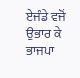ਏਜੰਡੇ ਵਜੋਂ ਉਭਾਰ ਕੇ ਭਾਜਪਾ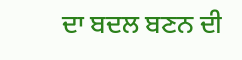ਦਾ ਬਦਲ ਬਣਨ ਦੀ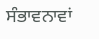ਸੰਭਾਵਨਾਵਾਂ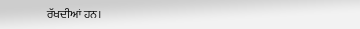ਰੱਖਦੀਆਂ ਹਨ।